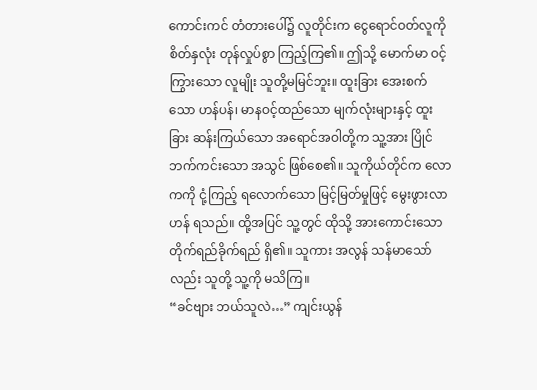ကောင်းကင် တံတားပေါ်၌ လူတိုင်းက ငွေရောင်ဝတ်လူကို စိတ်နှလုံး တုန်လှုပ်စွာ ကြည့်ကြ၏။ ဤသို့ မောက်မာ ဝင့်ကြွားသော လူမျိုး သူတို့မမြင်ဘူး။ ထူးခြား အေးစက်သော ဟန်ပန်၊ မာနဝင့်ထည်သော မျက်လုံးများနှင့် ထူးခြား ဆန်းကြယ်သော အရောင်အဝါတို့က သူ့အား ပြိုင်ဘက်ကင်းသော အသွင် ဖြစ်စေ၏။ သူကိုယ်တိုင်က လောကကို ငုံ့ကြည့် ရလောက်သော မြင့်မြတ်မှုဖြင့် မွေးဖွားလာဟန် ရသည်။ ထို့အပြင် သူ့တွင် ထိုသို့ အားကောင်းသော တိုက်ရည်ခိုက်ရည် ရှိ၏။ သူကား အလွန် သန်မာသော်လည်း သူတို့ သူ့ကို မသိကြ။
“ခင်ဗျား ဘယ်သူလဲ…” ကျင်းယွန်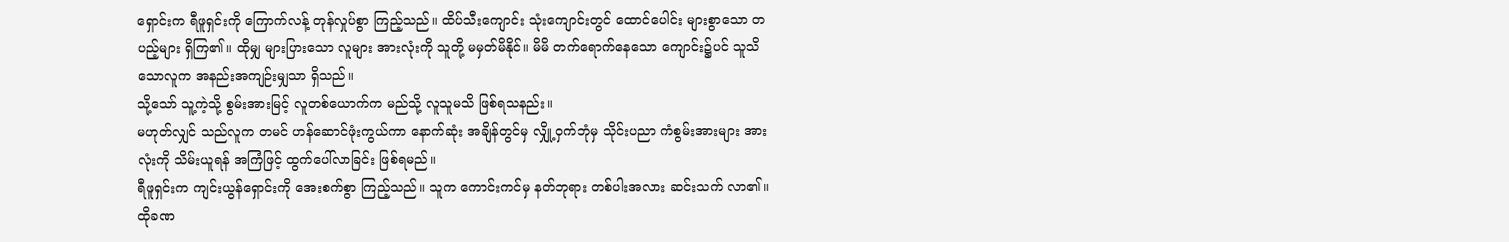ရှောင်းက ရီဖူရှင်းကို ကြောက်လန့် တုန်လှုပ်စွာ ကြည့်သည်။ ထိပ်သီးကျောင်း သုံးကျောင်းတွင် ထောင်ပေါင်း များစွာသော တပည့်များ ရှိကြ၏။ ထိုမျှ များပြားသော လူများ အားလုံးကို သူတို့ မမှတ်မိနိုင်။ မိမိ တက်ရောက်နေသော ကျောင်း၌ပင် သူသိသောလူက အနည်းအကျဉ်းမျှသာ ရှိသည်။
သို့သော် သူ့ကဲ့သို့ စွမ်းအားမြင့် လူတစ်ယောက်က မည်သို့ လူသူမသိ ဖြစ်ရသနည်း။
မဟုတ်လျှင် သည်လူက တမင် ဟန်ဆောင်ဖုံးကွယ်ကာ နောက်ဆုံး အချိန်တွင်မှ လျှို့ဝှက်ဘုံမှ သိုင်းပညာ ကံစွမ်းအားများ အားလုံးကို သိမ်းယူရန် အကြံဖြင့် ထွက်ပေါ်လာခြင်း ဖြစ်ရမည်။
ရီဖူရှင်းက ကျင်းယွန်ရှောင်းကို အေးစက်စွာ ကြည့်သည်။ သူက ကောင်းကင်မှ နတ်ဘုရား တစ်ပါးအလား ဆင်းသက် လာ၏။ ထိုခဏ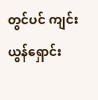တွင်ပင် ကျင်းယွန်ရှောင်း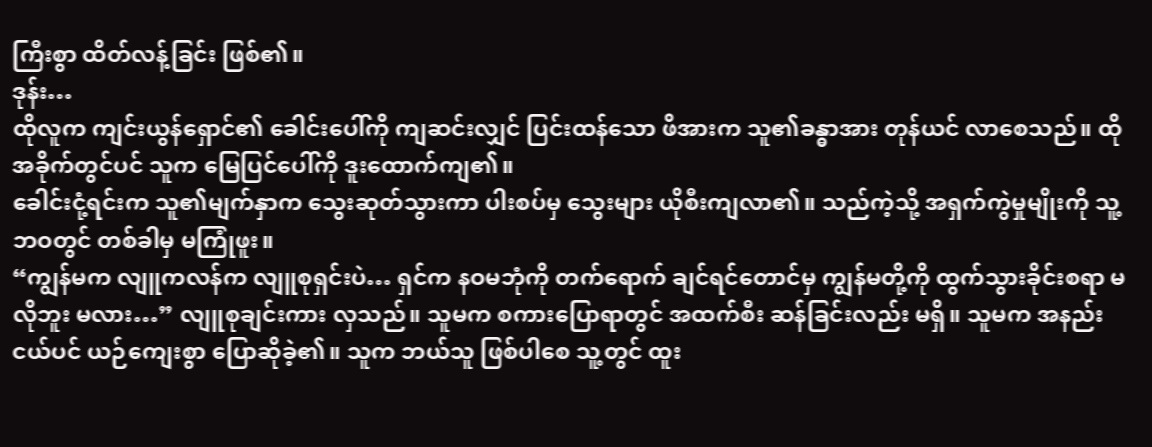ကြီးစွာ ထိတ်လန့်ခြင်း ဖြစ်၏။
ဒုန်း…
ထိုလူက ကျင်းယွန်ရှောင်၏ ခေါင်းပေါ်ကို ကျဆင်းလျှင် ပြင်းထန်သော ဖိအားက သူ၏ခန္ဓာအား တုန်ယင် လာစေသည်။ ထိုအခိုက်တွင်ပင် သူက မြေပြင်ပေါ်ကို ဒူးထောက်ကျ၏။
ခေါင်းငုံ့ရင်းက သူ၏မျက်နှာက သွေးဆုတ်သွားကာ ပါးစပ်မှ သွေးများ ယိုစီးကျလာ၏။ သည်ကဲ့သို့ အရှက်ကွဲမှုမျိုးကို သူ့ဘဝတွင် တစ်ခါမှ မကြုံဖူး။
“ကျွန်မက လျူကလန်က လျူစုရှင်းပဲ… ရှင်က နဝမဘုံကို တက်ရောက် ချင်ရင်တောင်မှ ကျွန်မတို့ကို ထွက်သွားခိုင်းစရာ မလိုဘူး မလား…” လျူစုချင်းကား လှသည်။ သူမက စကားပြောရာတွင် အထက်စီး ဆန်ခြင်းလည်း မရှိ။ သူမက အနည်းငယ်ပင် ယဉ်ကျေးစွာ ပြောဆိုခဲ့၏။ သူက ဘယ်သူ ဖြစ်ပါစေ သူ့တွင် ထူး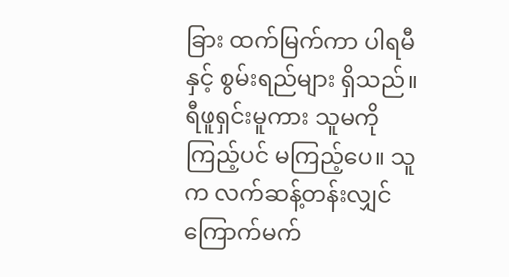ခြား ထက်မြက်ကာ ပါရမီနှင့် စွမ်းရည်များ ရှိသည်။
ရီဖူရှင်းမူကား သူမကို ကြည့်ပင် မကြည့်ပေ။ သူက လက်ဆန့်တန်းလျှင် ကြောက်မက်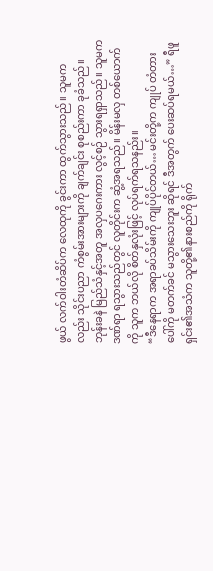ဖွယ် လက်ဝါးတံဆိပ်က လေထုကို ခွင်းကာ ထွက်သွားသည်။ သူမကလည်း သိုင်းပညာ ကံစွမ်းအားများကို ချက်ချင်း စုစည်းကာ ခုခံသည်။ ဘုန်းခနဲ မြည်သံနှင့်အတူ အလှပဂေးကား လွင့်စဉ် သွားရရှာသည်။ သူမက ဒဏ်ရာ ရသွားသည်တွင် လူတိုင်းက ဆွံ့အရသည်။ မိန်းမလှ တစ်ယောက်ကို သူက ဘယ်လို စိတ်နှလုံးဖြင့် လုပ်ရက်ရသနည်း။
“ဒီနေရာက အရာခပ်သိမ်းကို ကျုပ်ပိုင်တယ်… မင်းတို့က ကျုပ် တံတားပေါ်ကို မတက်ခင် မသွားသေးဘူး ဆိုရင် ဒီအတွက် ပေးဆပ်ရမယ်…” ရီဖူရှင်း၏အသံက သူတို့၏နားစည်ကို ရိုက်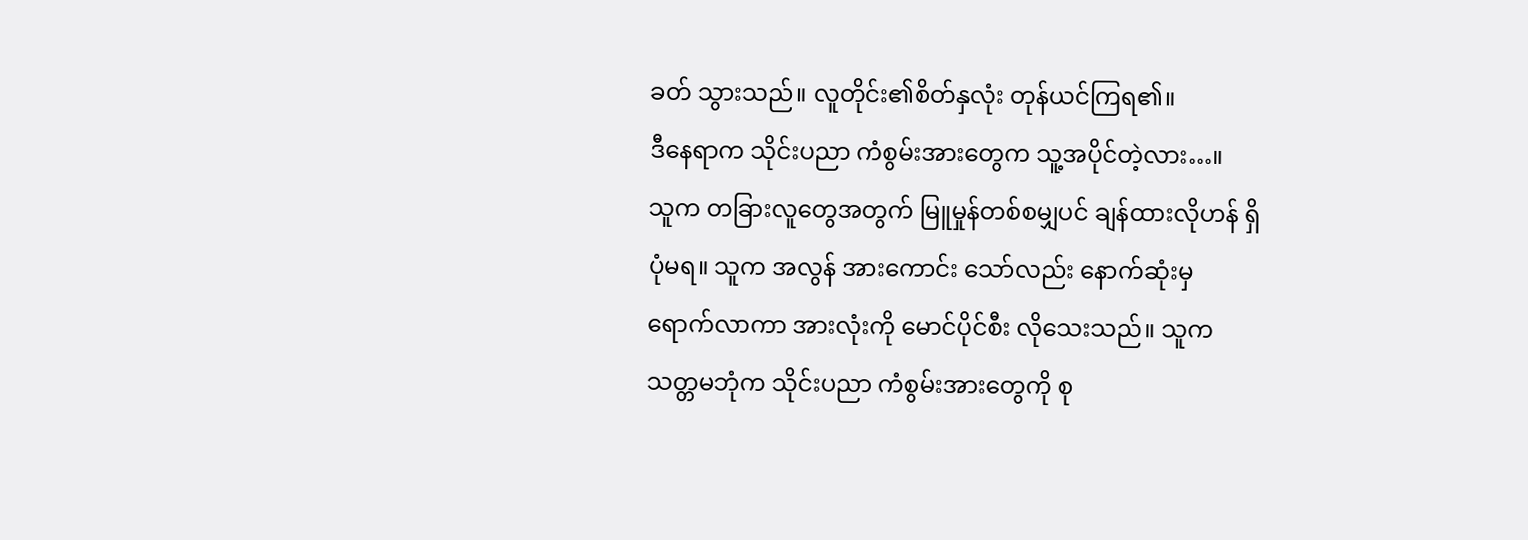ခတ် သွားသည်။ လူတိုင်း၏စိတ်နှလုံး တုန်ယင်ကြရ၏။
ဒီနေရာက သိုင်းပညာ ကံစွမ်းအားတွေက သူ့အပိုင်တဲ့လား…။
သူက တခြားလူတွေအတွက် မြူမှုန်တစ်စမျှပင် ချန်ထားလိုဟန် ရှိပုံမရ။ သူက အလွန် အားကောင်း သော်လည်း နောက်ဆုံးမှ ရောက်လာကာ အားလုံးကို မောင်ပိုင်စီး လိုသေးသည်။ သူက သတ္တမဘုံက သိုင်းပညာ ကံစွမ်းအားတွေကို စု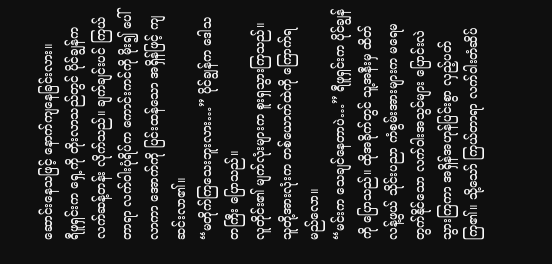ဆောင်းနေသဖြင့် နောက်ကျနေခြင်းလား။
ရီဖူရှင်းက ရှေ့ကို တိုးလာသည်တွင် ပိုင်ချွန်က လက်ဆန့်တန်း လိုက်သည်။ ချက်ချင်းပင် ကြယ်တာရာ လက်ဝါးပုံရိပ်က ကောင်းကင်ကို မိုး၍ ပေါ်လာကာ အောက်ကို ပြင်းထန်သော အရှိန်ဖြင့် ကျဆင်းလာ၏။
“မတိုက်ကြသေးဘူးလား…” ပိုင်ချွန်က ဒေါသတကြီး ပြောသည်။
လူတိုင်း၏ မျက်လုံးများက စူးရှသွားကြသည်။ သူတို့အားလုံးက တစ်ယောက်ထဲကို ကြောက်ရမည်လော။
“မင်းက သေချင်နေတာပဲ…” ရီဖူရှင်းက ပိုင်ချွန်ကို ပြောသည်။ ထိုအခိုက်တွင် သူ့အနီးမှ ထိတ်လန့်ဖွယ် သိုင်းပညာ ကံစွမ်းအားများက မရေမတွက်နိုင်သော လက်ဝါးအသွင်များ ပြောင်းလဲ သွားကြကာ အရှိန်အဟုန်ပြင်းစွာ လှည့်ပတ်ကြ၏။ သို့သော် ကြယ်တာရာ လက်ဝါးတံဆိပ်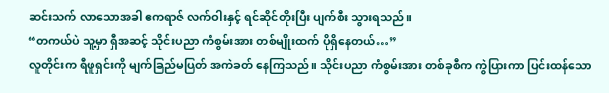ဆင်းသက် လာသောအခါ ဧကရာဇ် လက်ဝါးနှင့် ရင်ဆိုင်တိုးပြီး ပျက်စီး သွားရသည်။
“တကယ်ပဲ သူ့မှာ ရှီအဆင့် သိုင်းပညာ ကံစွမ်းအား တစ်မျိုးထက် ပိုရှိနေတယ်…”
လူတိုင်းက ရီဖူရှင်းကို မျက်ခြည်မပြတ် အကဲခတ် နေကြသည်။ သိုင်းပညာ ကံစွမ်းအား တစ်ခုစီက ကွဲပြားကာ ပြင်းထန်သော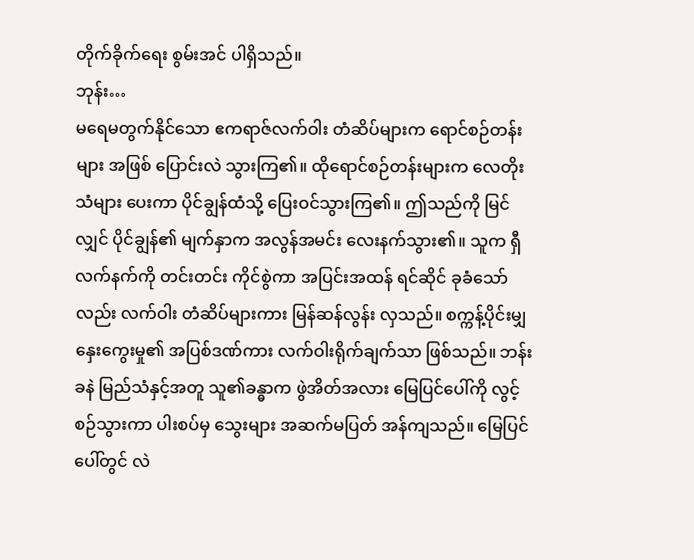တိုက်ခိုက်ရေး စွမ်းအင် ပါရှိသည်။
ဘုန်း…
မရေမတွက်နိုင်သော ဧကရာဇ်လက်ဝါး တံဆိပ်များက ရောင်စဉ်တန်းများ အဖြစ် ပြောင်းလဲ သွားကြ၏။ ထိုရောင်စဉ်တန်းများက လေတိုးသံများ ပေးကာ ပိုင်ချွန်ထံသို့ ပြေးဝင်သွားကြ၏။ ဤသည်ကို မြင်လျှင် ပိုင်ချွန်၏ မျက်နှာက အလွန်အမင်း လေးနက်သွား၏။ သူက ရှီလက်နက်ကို တင်းတင်း ကိုင်စွဲကာ အပြင်းအထန် ရင်ဆိုင် ခုခံသော်လည်း လက်ဝါး တံဆိပ်များကား မြန်ဆန်လွန်း လှသည်။ စက္ကန့်ပိုင်းမျှ နှေးကွေးမှု၏ အပြစ်ဒဏ်ကား လက်ဝါးရိုက်ချက်သာ ဖြစ်သည်။ ဘန်းခနဲ မြည်သံနှင့်အတူ သူ၏ခန္ဓာက ဖွဲအိတ်အလား မြေပြင်ပေါ်ကို လွင့်စဉ်သွားကာ ပါးစပ်မှ သွေးများ အဆက်မပြတ် အန်ကျသည်။ မြေပြင်ပေါ်တွင် လဲ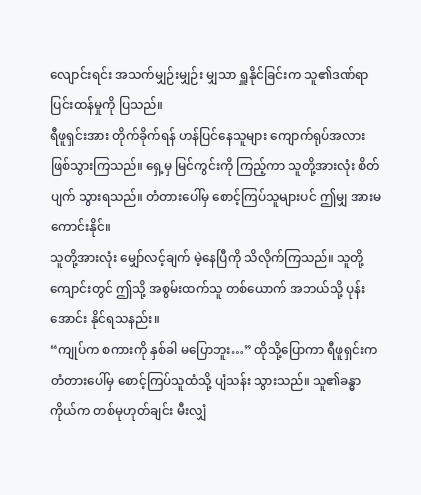လျောင်းရင်း အသက်မျှဉ်းမျှဉ်း မျှသာ ရှူနိုင်ခြင်းက သူ၏ဒဏ်ရာ ပြင်းထန်မှုကို ပြသည်။
ရီဖူရှင်းအား တိုက်ခိုက်ရန် ဟန်ပြင်နေသူများ ကျောက်ရုပ်အလား ဖြစ်သွားကြသည်။ ရှေ့မှ မြင်ကွင်းကို ကြည့်ကာ သူတို့အားလုံး စိတ်ပျက် သွားရသည်။ တံတားပေါ်မှ စောင့်ကြပ်သူများပင် ဤမျှ အားမကောင်းနိုင်။
သူတို့အားလုံး မျှော်လင့်ချက် မဲ့နေပြီကို သိလိုက်ကြသည်။ သူတို့ကျောင်းတွင် ဤသို့ အစွမ်းထက်သူ တစ်ယောက် အဘယ်သို့ ပုန်းအောင်း နိုင်ရသနည်း။
“ကျုပ်က စကားကို နှစ်ခါ မပြောဘူး…” ထိုသို့ပြောကာ ရီဖူရှင်းက တံတားပေါ်မှ စောင့်ကြပ်သူထံသို့ ပျံသန်း သွားသည်။ သူ၏ခန္ဓာကိုယ်က တစ်မုဟုတ်ချင်း မီးလျှံ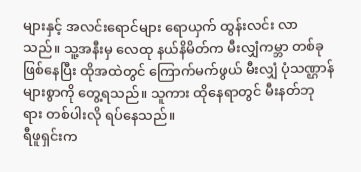များနှင့် အလင်းရောင်များ ရောယှက် ထွန်းလင်း လာသည်။ သူ့အနီးမှ လေထု နယ်နိမိတ်က မီးလျှံကမ္ဘာ တစ်ခု ဖြစ်နေပြီး ထိုအထဲတွင် ကြောက်မက်ဖွယ် မီးလျှံ ပုံသဏ္ဌာန် များစွာကို တွေ့ရသည်။ သူကား ထိုနေရာတွင် မီးနတ်ဘုရား တစ်ပါးလို ရပ်နေသည်။
ရီဖူရှင်းက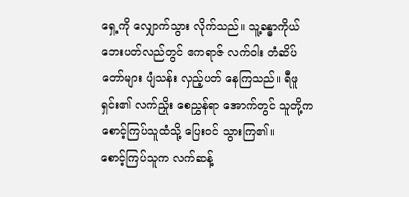ရှေ့ကို လျှောက်သွား လိုက်သည်။ သူ့ခန္ဓာကိုယ် ဘေးပတ်လည်တွင် ဧကရာဇ် လက်ဝါး တံဆိပ်တော်များ ပျံသန်း လှည့်ပတ် နေကြသည်။ ရီဖူရှင်း၏ လက်ညှိုး စေညွှန်ရာ အောက်တွင် သူတို့က စောင့်ကြပ်သူထံသို့ ပြေးဝင် သွားကြ၏။
စောင့်ကြပ်သူက လက်ဆန့်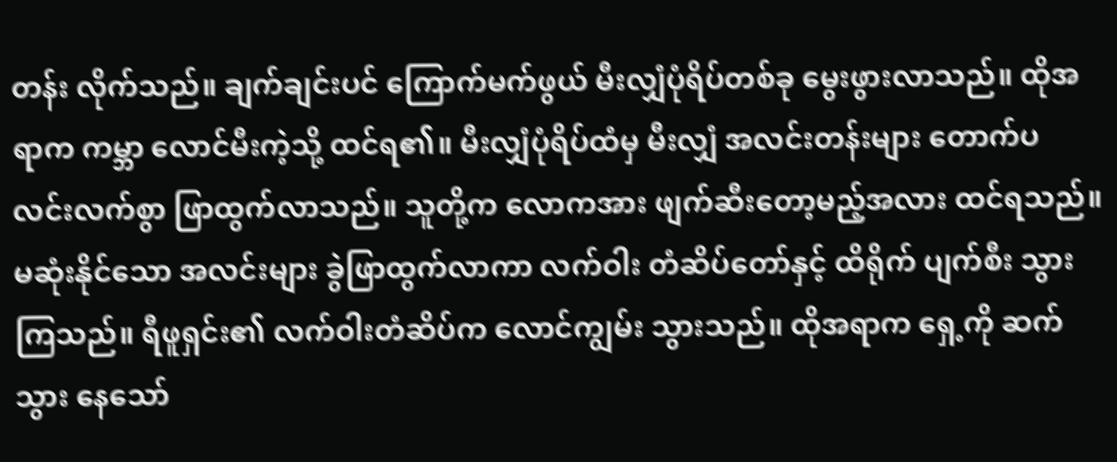တန်း လိုက်သည်။ ချက်ချင်းပင် ကြောက်မက်ဖွယ် မီးလျှံပုံရိပ်တစ်ခု မွေးဖွားလာသည်။ ထိုအရာက ကမ္ဘာ လောင်မီးကဲ့သို့ ထင်ရ၏။ မီးလျှံပုံရိပ်ထံမှ မီးလျှံ အလင်းတန်းများ တောက်ပ လင်းလက်စွာ ဖြာထွက်လာသည်။ သူတို့က လောကအား ဖျက်ဆီးတော့မည့်အလား ထင်ရသည်။
မဆုံးနိုင်သော အလင်းများ ခွဲဖြာထွက်လာကာ လက်ဝါး တံဆိပ်တော်နှင့် ထိရိုက် ပျက်စီး သွားကြသည်။ ရီဖူရှင်း၏ လက်ဝါးတံဆိပ်က လောင်ကျွမ်း သွားသည်။ ထိုအရာက ရှေ့ကို ဆက်သွား နေသော်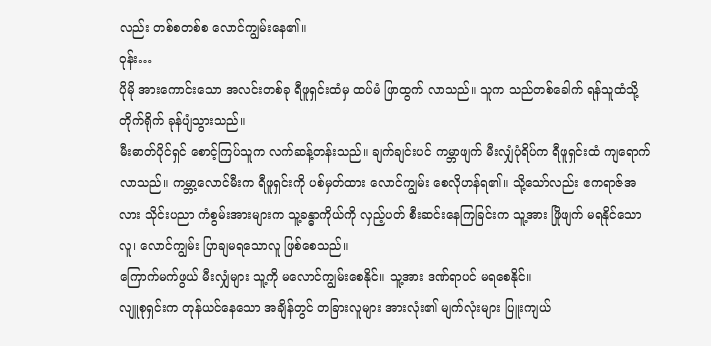လည်း တစ်စတစ်စ လောင်ကျွမ်းနေ၏။
ဝုန်း…
ပိုမို အားကောင်းသော အလင်းတစ်ခု ရီဖူရှင်းထံမှ ထပ်မံ ဖြာထွက် လာသည်။ သူက သည်တစ်ခေါက် ရန်သူထံသို့ တိုက်ရိုက် ခုန်ပျံသွားသည်။
မီးဓာတ်ပိုင်ရှင် စောင့်ကြပ်သူက လက်ဆန့်တန်းသည်။ ချက်ချင်းပင် ကမ္ဘာဖျက် မီးလျှံပုံရိပ်က ရီဖူရှင်းထံ ကျရောက် လာသည်။ ကမ္ဘာ့လောင်မီးက ရီဖူရှင်းကို ပစ်မှတ်ထား လောင်ကျွမ်း စေလိုဟန်ရ၏။ သို့သော်လည်း ဧကရာဇ်အလား သိုင်းပညာ ကံစွမ်းအားများက သူ့ခန္ဓာကိုယ်ကို လှည့်ပတ် စီးဆင်းနေကြခြင်းက သူ့အား ဖြိုဖျက် မရနိုင်သောလူ၊ လောင်ကျွမ်း ပြာချမရသောလူ ဖြစ်စေသည်။
ကြောက်မက်ဖွယ် မီးလျှံများ သူ့ကို မလောင်ကျွမ်းစေနိုင်။ သူ့အား ဒဏ်ရာပင် မရစေနိုင်။
လျူစုရှင်းက တုန်ယင်နေသော အချိန်တွင် တခြားလူများ အားလုံး၏ မျက်လုံးများ ပြူးကျယ်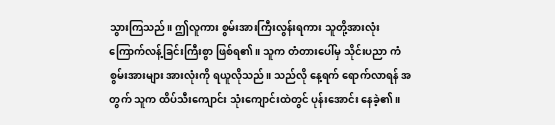သွားကြသည်။ ဤလူကား စွမ်းအားကြီးလွန်းရကား သူတို့အားလုံး ကြောက်လန့်ခြင်းကြီးစွာ ဖြစ်ရ၏။ သူက တံတားပေါ်မှ သိုင်းပညာ ကံစွမ်းအားများ အားလုံးကို ရယူလိုသည်။ သည်လို နေ့ရက် ရောက်လာရန် အတွက် သူက ထိပ်သီးကျောင်း သုံးကျောင်းထဲတွင် ပုန်းအောင်း နေခဲ့၏။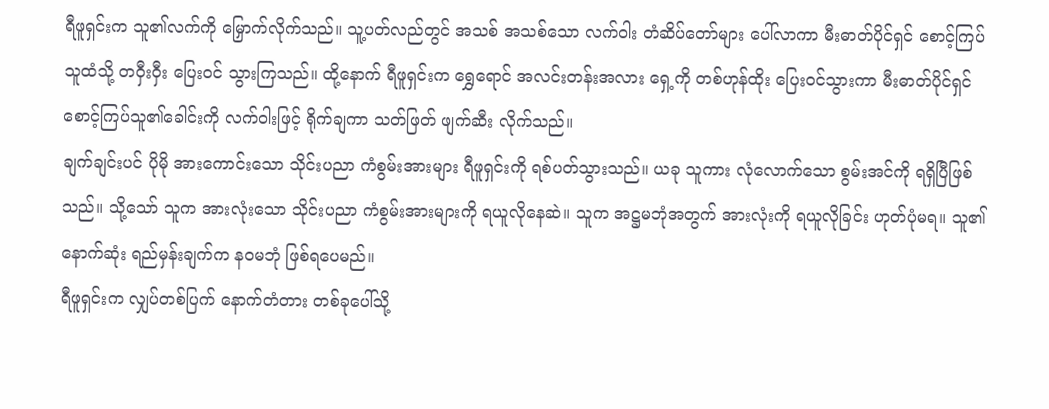ရီဖူရှင်းက သူ၏လက်ကို မြှောက်လိုက်သည်။ သူ့ပတ်လည်တွင် အသစ် အသစ်သော လက်ဝါး တံဆိပ်တော်များ ပေါ်လာကာ မီးဓာတ်ပိုင်ရှင် စောင့်ကြပ်သူထံသို့ တဝှီးဝှီး ပြေးဝင် သွားကြသည်။ ထို့နောက် ရီဖူရှင်းက ရွှေရောင် အလင်းတန်းအလား ရှေ့ကို တစ်ဟုန်ထိုး ပြေးဝင်သွားကာ မီးဓာတ်ပိုင်ရှင် စောင့်ကြပ်သူ၏ခေါင်းကို လက်ဝါးဖြင့် ရိုက်ချကာ သတ်ဖြတ် ဖျက်ဆီး လိုက်သည်။
ချက်ချင်းပင် ပိုမို အားကောင်းသော သိုင်းပညာ ကံစွမ်းအားများ ရီဖူရှင်းကို ရစ်ပတ်သွားသည်။ ယခု သူကား လုံလောက်သော စွမ်းအင်ကို ရရှိပြီဖြစ်သည်။ သို့သော် သူက အားလုံးသော သိုင်းပညာ ကံစွမ်းအားများကို ရယူလိုနေဆဲ။ သူက အဋ္ဌမဘုံအတွက် အားလုံးကို ရယူလိုခြင်း ဟုတ်ပုံမရ။ သူ၏နောက်ဆုံး ရည်မှန်းချက်က နဝမဘုံ ဖြစ်ရပေမည်။
ရီဖူရှင်းက လျှပ်တစ်ပြက် နောက်တံတား တစ်ခုပေါ်သို့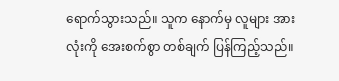ရောက်သွားသည်။ သူက နောက်မှ လူများ အားလုံးကို အေးစက်စွာ တစ်ချက် ပြန်ကြည့်သည်။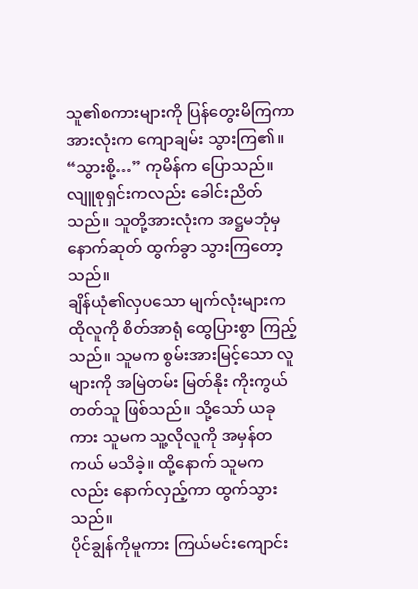သူ၏စကားများကို ပြန်တွေးမိကြကာ အားလုံးက ကျောချမ်း သွားကြ၏။
“သွားစို့…” ကုမိန်က ပြောသည်။ လျူစုရှင်းကလည်း ခေါင်းညိတ်သည်။ သူတို့အားလုံးက အဋ္ဌမဘုံမှ နောက်ဆုတ် ထွက်ခွာ သွားကြတော့သည်။
ချိန်ယုံ၏လှပသော မျက်လုံးများက ထိုလူကို စိတ်အာရုံ ထွေပြားစွာ ကြည့်သည်။ သူမက စွမ်းအားမြင့်သော လူများကို အမြဲတမ်း မြတ်နိုး ကိုးကွယ်တတ်သူ ဖြစ်သည်။ သို့သော် ယခုကား သူမက သူ့လိုလူကို အမှန်တကယ် မသိခဲ့။ ထို့နောက် သူမကလည်း နောက်လှည့်ကာ ထွက်သွားသည်။
ပိုင်ချွန်ကိုမူကား ကြယ်မင်းကျောင်း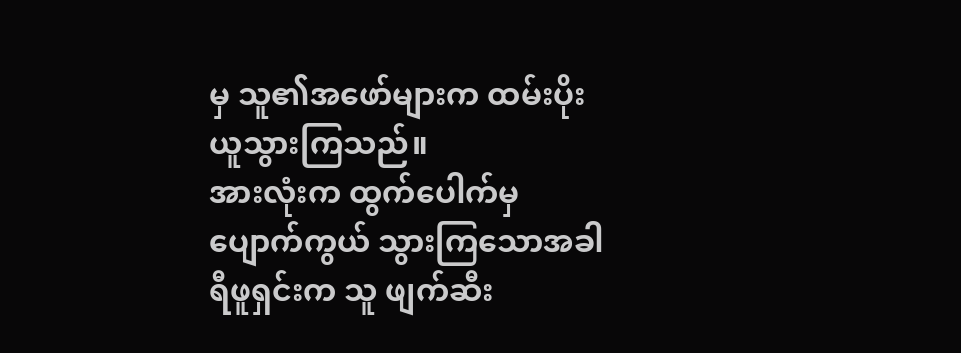မှ သူ၏အဖော်များက ထမ်းပိုး ယူသွားကြသည်။
အားလုံးက ထွက်ပေါက်မှ ပျောက်ကွယ် သွားကြသောအခါ ရီဖူရှင်းက သူ ဖျက်ဆီး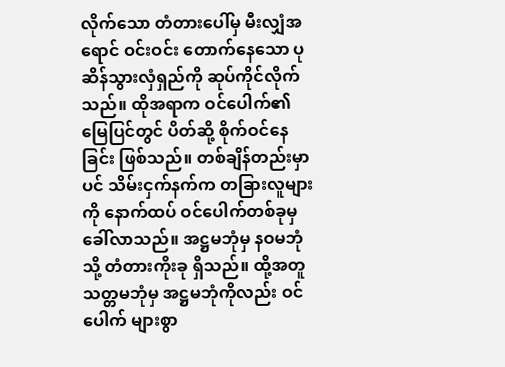လိုက်သော တံတားပေါ်မှ မီးလျှံအရောင် ဝင်းဝင်း တောက်နေသော ပုဆိန်သွားလှံရှည်ကို ဆုပ်ကိုင်လိုက်သည်။ ထိုအရာက ဝင်ပေါက်၏ မြေပြင်တွင် ပိတ်ဆို့ စိုက်ဝင်နေခြင်း ဖြစ်သည်။ တစ်ချိန်တည်းမှာပင် သိမ်းငှက်နက်က တခြားလူများကို နောက်ထပ် ဝင်ပေါက်တစ်ခုမှ ခေါ်လာသည်။ အဋ္ဌမဘုံမှ နဝမဘုံသို့ တံတားကိုးခု ရှိသည်။ ထို့အတူ သတ္တမဘုံမှ အဋ္ဌမဘုံကိုလည်း ဝင်ပေါက် များစွာ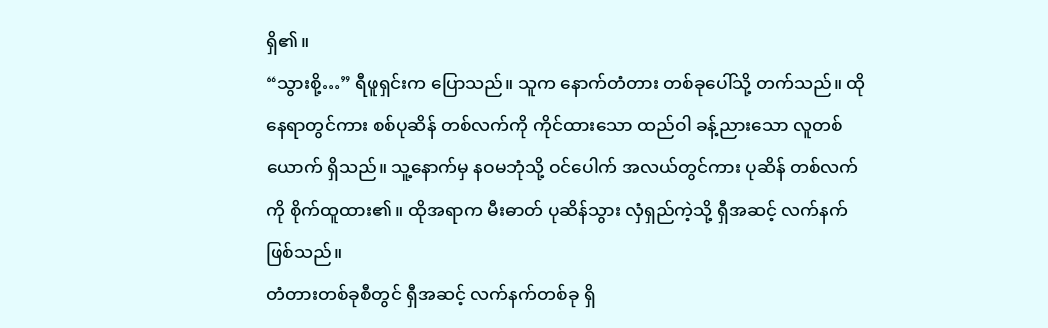ရှိ၏။
“သွားစို့…” ရီဖူရှင်းက ပြောသည်။ သူက နောက်တံတား တစ်ခုပေါ်သို့ တက်သည်။ ထိုနေရာတွင်ကား စစ်ပုဆိန် တစ်လက်ကို ကိုင်ထားသော ထည်ဝါ ခန့်ညားသော လူတစ်ယောက် ရှိသည်။ သူ့နောက်မှ နဝမဘုံသို့ ဝင်ပေါက် အလယ်တွင်ကား ပုဆိန် တစ်လက်ကို စိုက်ထူထား၏။ ထိုအရာက မီးဓာတ် ပုဆိန်သွား လှံရှည်ကဲ့သို့ ရှီအဆင့် လက်နက်ဖြစ်သည်။
တံတားတစ်ခုစီတွင် ရှီအဆင့် လက်နက်တစ်ခု ရှိ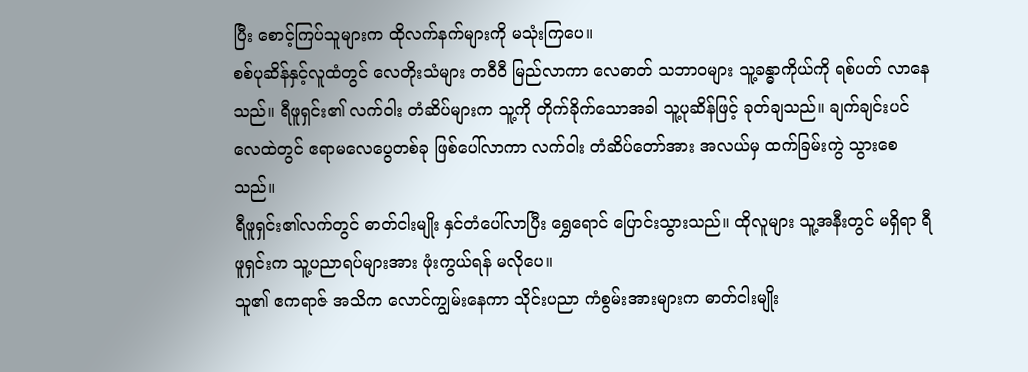ပြီး စောင့်ကြပ်သူများက ထိုလက်နက်များကို မသုံးကြပေ။
စစ်ပုဆိန်နှင့်လူထံတွင် လေတိုးသံများ တဝီဝီ မြည်လာကာ လေဓာတ် သဘာဝများ သူ့ခန္ဓာကိုယ်ကို ရစ်ပတ် လာနေသည်။ ရီဖူရှင်း၏ လက်ဝါး တံဆိပ်များက သူ့ကို တိုက်ခိုက်သောအခါ သူ့ပုဆိန်ဖြင့် ခုတ်ချသည်။ ချက်ချင်းပင် လေထဲတွင် ဧရာမလေပွေတစ်ခု ဖြစ်ပေါ်လာကာ လက်ဝါး တံဆိပ်တော်အား အလယ်မှ ထက်ခြမ်းကွဲ သွားစေသည်။
ရီဖူရှင်း၏လက်တွင် ဓာတ်ငါးမျိုး နှင်တံပေါ်လာပြီး ရွှေရောင် ပြောင်းသွားသည်။ ထိုလူများ သူ့အနီးတွင် မရှိရာ ရီဖူရှင်းက သူ့ပညာရပ်များအား ဖုံးကွယ်ရန် မလိုပေ။
သူ၏ ဧကရာဇ် အသိက လောင်ကျွမ်းနေကာ သိုင်းပညာ ကံစွမ်းအားများက ဓာတ်ငါးမျိုး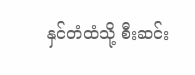နှင်တံထံသို့ စီးဆင်း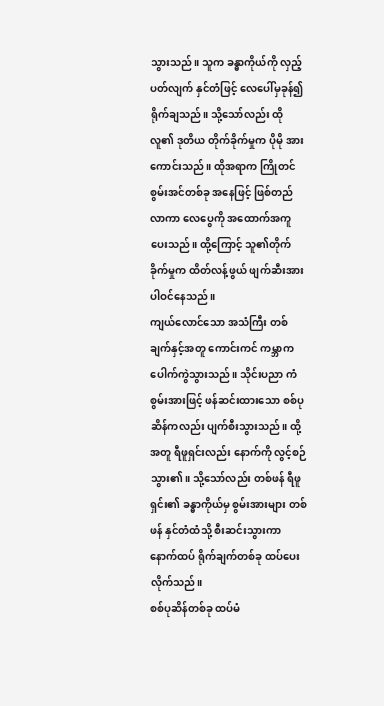သွားသည်။ သူက ခန္ဓာကိုယ်ကို လှည့်ပတ်လျက် နှင်တံဖြင့် လေပေါ်မှခုန်၍ ရိုက်ချသည်။ သို့သော်လည်း ထိုလူ၏ ဒုတိယ တိုက်ခိုက်မှုက ပိုမို အားကောင်းသည်။ ထိုအရာက ကြိုတင် စွမ်းအင်တစ်ခု အနေဖြင့် ဖြစ်တည်လာကာ လေပွေကို အထောက်အကူ ပေးသည်။ ထို့ကြောင့် သူ၏တိုက်ခိုက်မှုက ထိတ်လန့်ဖွယ် ဖျက်ဆီးအား ပါဝင်နေသည်။
ကျယ်လောင်သော အသံကြီး တစ်ချက်နှင့်အတူ ကောင်းကင် ကမ္ဘာက ပေါက်ကွဲသွားသည်။ သိုင်းပညာ ကံစွမ်းအားဖြင့် ဖန်ဆင်းထားသော စစ်ပုဆိန်ကလည်း ပျက်စီးသွားသည်။ ထို့အတူ ရီဖူရှင်းလည်း နောက်ကို လွင့်စဉ်သွား၏။ သို့သော်လည်း တစ်ဖန် ရီဖူရှင်း၏ ခန္ဓာကိုယ်မှ စွမ်းအားများ တစ်ဖန် နှင်တံထံသို့ စီးဆင်းသွားကာ နောက်ထပ် ရိုက်ချက်တစ်ခု ထပ်ပေးလိုက်သည်။
စစ်ပုဆိန်တစ်ခု ထပ်မံ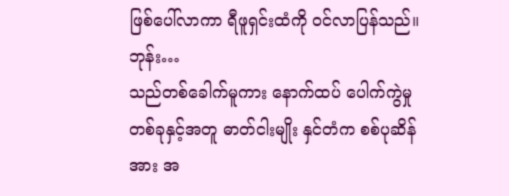ဖြစ်ပေါ်လာကာ ရီဖူရှင်းထံကို ဝင်လာပြန်သည်။
ဘုန်း…
သည်တစ်ခေါက်မူကား နောက်ထပ် ပေါက်ကွဲမှု တစ်ခုနှင့်အတူ ဓာတ်ငါးမျိုး နှင်တံက စစ်ပုဆိန်အား အ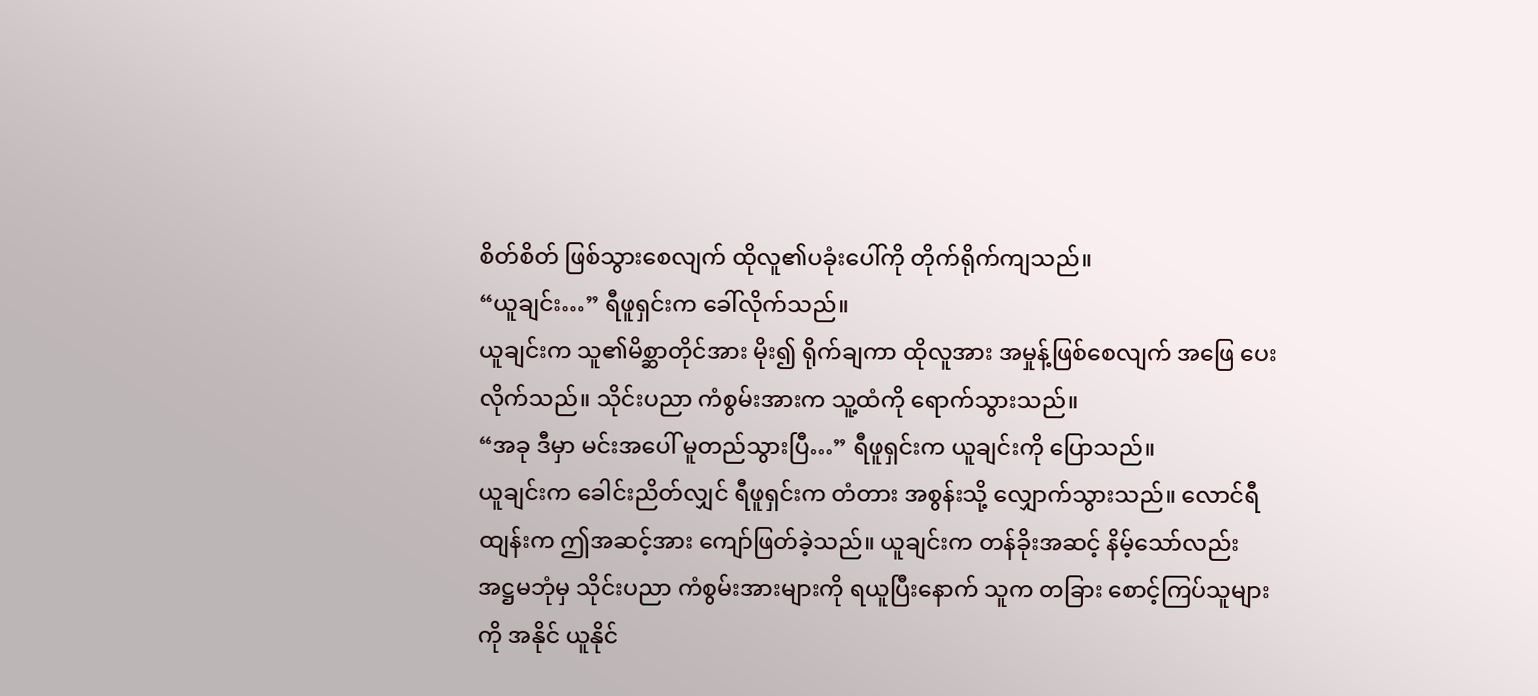စိတ်စိတ် ဖြစ်သွားစေလျက် ထိုလူ၏ပခုံးပေါ်ကို တိုက်ရိုက်ကျသည်။
“ယူချင်း…” ရီဖူရှင်းက ခေါ်လိုက်သည်။
ယူချင်းက သူ၏မိစ္ဆာတိုင်အား မိုး၍ ရိုက်ချကာ ထိုလူအား အမှုန့်ဖြစ်စေလျက် အဖြေ ပေးလိုက်သည်။ သိုင်းပညာ ကံစွမ်းအားက သူ့ထံကို ရောက်သွားသည်။
“အခု ဒီမှာ မင်းအပေါ် မူတည်သွားပြီ…” ရီဖူရှင်းက ယူချင်းကို ပြောသည်။
ယူချင်းက ခေါင်းညိတ်လျှင် ရီဖူရှင်းက တံတား အစွန်းသို့ လျှောက်သွားသည်။ လောင်ရီထျန်းက ဤအဆင့်အား ကျော်ဖြတ်ခဲ့သည်။ ယူချင်းက တန်ခိုးအဆင့် နိမ့်သော်လည်း အဋ္ဌမဘုံမှ သိုင်းပညာ ကံစွမ်းအားများကို ရယူပြီးနောက် သူက တခြား စောင့်ကြပ်သူများကို အနိုင် ယူနိုင်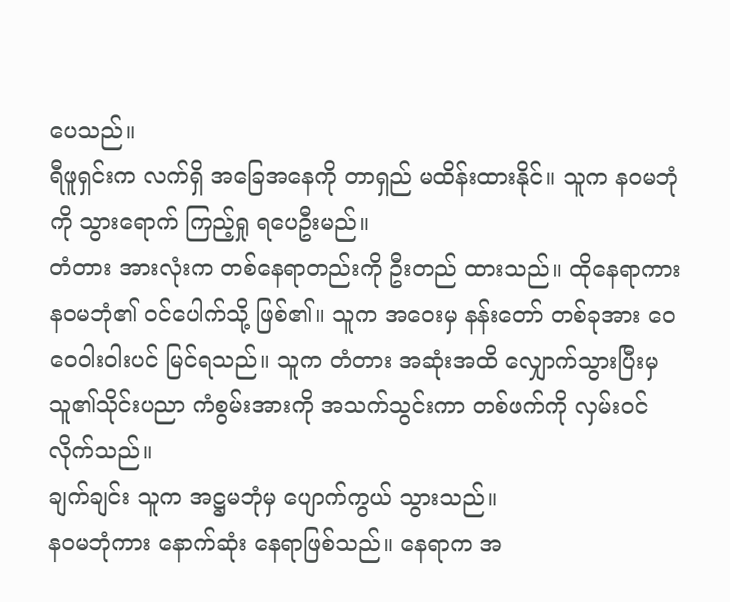ပေသည်။
ရီဖူရှင်းက လက်ရှိ အခြေအနေကို တာရှည် မထိန်းထားနိုင်။ သူက နဝမဘုံကို သွားရောက် ကြည့်ရှု ရပေဦးမည်။
တံတား အားလုံးက တစ်နေရာတည်းကို ဦးတည် ထားသည်။ ထိုနေရာကား နဝမဘုံ၏ ဝင်ပေါက်သို့ ဖြစ်၏။ သူက အဝေးမှ နန်းတော် တစ်ခုအား ဝေဝေဝါးဝါးပင် မြင်ရသည်။ သူက တံတား အဆုံးအထိ လျှောက်သွားပြီးမှ သူ၏သိုင်းပညာ ကံစွမ်းအားကို အသက်သွင်းကာ တစ်ဖက်ကို လှမ်းဝင်လိုက်သည်။
ချက်ချင်း သူက အဋ္ဌမဘုံမှ ပျောက်ကွယ် သွားသည်။
နဝမဘုံကား နောက်ဆုံး နေရာဖြစ်သည်။ နေရာက အ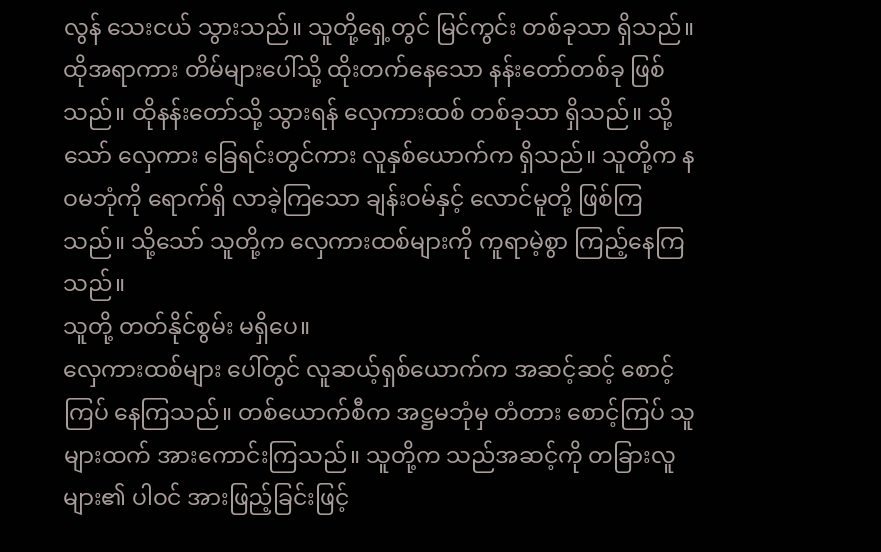လွန် သေးငယ် သွားသည်။ သူတို့ရှေ့တွင် မြင်ကွင်း တစ်ခုသာ ရှိသည်။ ထိုအရာကား တိမ်များပေါ်သို့ ထိုးတက်နေသော နန်းတော်တစ်ခု ဖြစ်သည်။ ထိုနန်းတော်သို့ သွားရန် လှေကားထစ် တစ်ခုသာ ရှိသည်။ သို့သော် လှေကား ခြေရင်းတွင်ကား လူနှစ်ယောက်က ရှိသည်။ သူတို့က နဝမဘုံကို ရောက်ရှိ လာခဲ့ကြသော ချန်းဝမ်နှင့် လောင်မူတို့ ဖြစ်ကြသည်။ သို့သော် သူတို့က လှေကားထစ်များကို ကူရာမဲ့စွာ ကြည့်နေကြသည်။
သူတို့ တတ်နိုင်စွမ်း မရှိပေ။
လှေကားထစ်များ ပေါ်တွင် လူဆယ့်ရှစ်ယောက်က အဆင့်ဆင့် စောင့်ကြပ် နေကြသည်။ တစ်ယောက်စီက အဋ္ဌမဘုံမှ တံတား စောင့်ကြပ် သူများထက် အားကောင်းကြသည်။ သူတို့က သည်အဆင့်ကို တခြားလူများ၏ ပါဝင် အားဖြည့်ခြင်းဖြင့်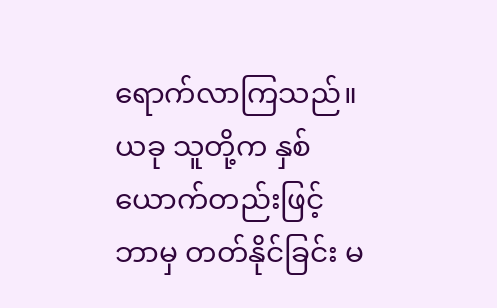ရောက်လာကြသည်။ ယခု သူတို့က နှစ်ယောက်တည်းဖြင့် ဘာမှ တတ်နိုင်ခြင်း မ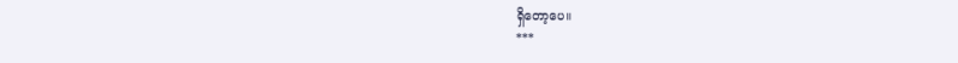ရှိတော့ပေ။
***